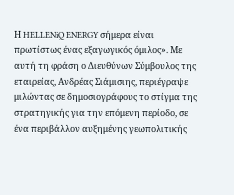Η HELLENiQ ENERGY σήμερα είναι πρωτίστως ένας εξαγωγικός όμιλος». Με αυτή τη φράση ο Διευθύνων Σύμβουλος της εταιρείας, Ανδρέας Σιάμισιης, περιέγραψε μιλώντας σε δημοσιογράφους το στίγμα της στρατηγικής για την επόμενη περίοδο, σε ένα περιβάλλον αυξημένης γεωπολιτικής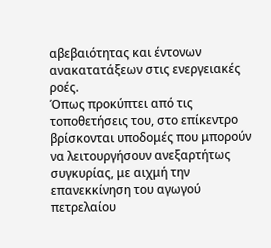αβεβαιότητας και έντονων ανακατατάξεων στις ενεργειακές ροές.
Όπως προκύπτει από τις τοποθετήσεις του, στο επίκεντρο βρίσκονται υποδομές που μπορούν να λειτουργήσουν ανεξαρτήτως συγκυρίας, με αιχμή την επανεκκίνηση του αγωγού πετρελαίου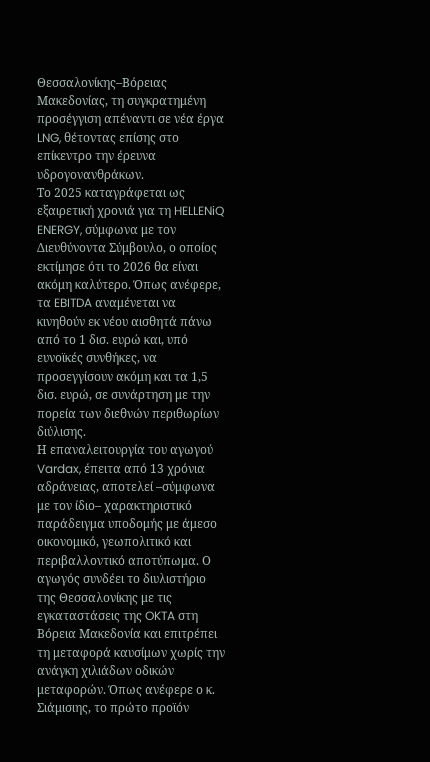Θεσσαλονίκης–Βόρειας Μακεδονίας, τη συγκρατημένη προσέγγιση απέναντι σε νέα έργα LNG, θέτοντας επίσης στο επίκεντρο την έρευνα υδρογονανθράκων.
Το 2025 καταγράφεται ως εξαιρετική χρονιά για τη HELLENiQ ENERGY, σύμφωνα με τον Διευθύνοντα Σύμβουλο, ο οποίος εκτίμησε ότι το 2026 θα είναι ακόμη καλύτερο. Όπως ανέφερε, τα EBITDA αναμένεται να κινηθούν εκ νέου αισθητά πάνω από το 1 δισ. ευρώ και, υπό ευνοϊκές συνθήκες, να προσεγγίσουν ακόμη και τα 1,5 δισ. ευρώ, σε συνάρτηση με την πορεία των διεθνών περιθωρίων διύλισης.
Η επαναλειτουργία του αγωγού Vardax, έπειτα από 13 χρόνια αδράνειας, αποτελεί –σύμφωνα με τον ίδιο– χαρακτηριστικό παράδειγμα υποδομής με άμεσο οικονομικό, γεωπολιτικό και περιβαλλοντικό αποτύπωμα. Ο αγωγός συνδέει το διυλιστήριο της Θεσσαλονίκης με τις εγκαταστάσεις της OKTA στη Βόρεια Μακεδονία και επιτρέπει τη μεταφορά καυσίμων χωρίς την ανάγκη χιλιάδων οδικών μεταφορών. Όπως ανέφερε ο κ. Σιάμισιης, το πρώτο προϊόν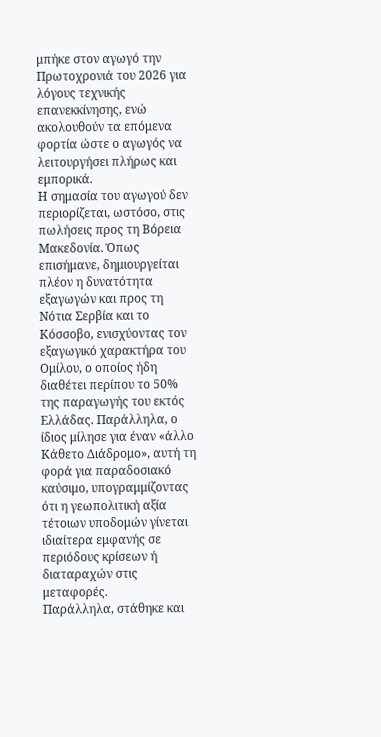μπήκε στον αγωγό την Πρωτοχρονιά του 2026 για λόγους τεχνικής επανεκκίνησης, ενώ ακολουθούν τα επόμενα φορτία ώστε ο αγωγός να λειτουργήσει πλήρως και εμπορικά.
Η σημασία του αγωγού δεν περιορίζεται, ωστόσο, στις πωλήσεις προς τη Βόρεια Μακεδονία. Όπως επισήμανε, δημιουργείται πλέον η δυνατότητα εξαγωγών και προς τη Νότια Σερβία και το Κόσσοβο, ενισχύοντας τον εξαγωγικό χαρακτήρα του Ομίλου, ο οποίος ήδη διαθέτει περίπου το 50% της παραγωγής του εκτός Ελλάδας. Παράλληλα, ο ίδιος μίλησε για έναν «άλλο Κάθετο Διάδρομο», αυτή τη φορά για παραδοσιακό καύσιμο, υπογραμμίζοντας ότι η γεωπολιτική αξία τέτοιων υποδομών γίνεται ιδιαίτερα εμφανής σε περιόδους κρίσεων ή διαταραχών στις μεταφορές.
Παράλληλα, στάθηκε και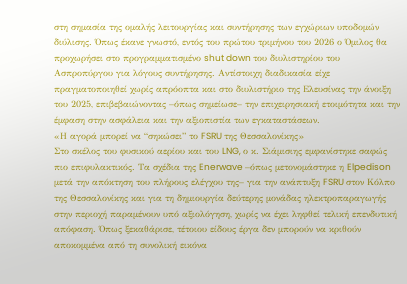στη σημασία της ομαλής λειτουργίας και συντήρησης των εγχώριων υποδομών διύλισης. Όπως έκανε γνωστό, εντός του πρώτου τριμήνου του 2026 ο Όμιλος θα προχωρήσει στο προγραμματισμένο shut down του διυλιστηρίου του Ασπροπύργου για λόγους συντήρησης. Αντίστοιχη διαδικασία είχε πραγματοποιηθεί χωρίς απρόοπτα και στο διυλιστήριο της Ελευσίνας την άνοιξη του 2025, επιβεβαιώνοντας –όπως σημείωσε– την επιχειρησιακή ετοιμότητα και την έμφαση στην ασφάλεια και την αξιοπιστία των εγκαταστάσεων.
«Η αγορά μπορεί να “σηκώσει” το FSRU της Θεσσαλονίκης»
Στο σκέλος του φυσικού αερίου και του LNG, ο κ. Σιάμισιης εμφανίστηκε σαφώς πιο επιφυλακτικός. Τα σχέδια της Enerwave –όπως μετονομάστηκε η Elpedison μετά την απόκτηση του πλήρους ελέγχου της– για την ανάπτυξη FSRU στον Κόλπο της Θεσσαλονίκης και για τη δημιουργία δεύτερης μονάδας ηλεκτροπαραγωγής στην περιοχή παραμένουν υπό αξιολόγηση, χωρίς να έχει ληφθεί τελική επενδυτική απόφαση. Όπως ξεκαθάρισε, τέτοιου είδους έργα δεν μπορούν να κριθούν αποκομμένα από τη συνολική εικόνα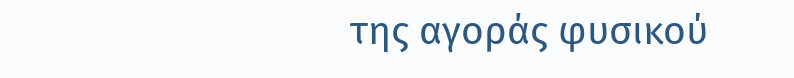της αγοράς φυσικού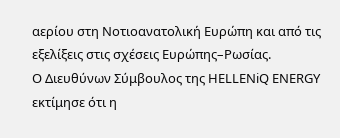αερίου στη Νοτιοανατολική Ευρώπη και από τις εξελίξεις στις σχέσεις Ευρώπης–Ρωσίας.
Ο Διευθύνων Σύμβουλος της HELLENiQ ENERGY εκτίμησε ότι η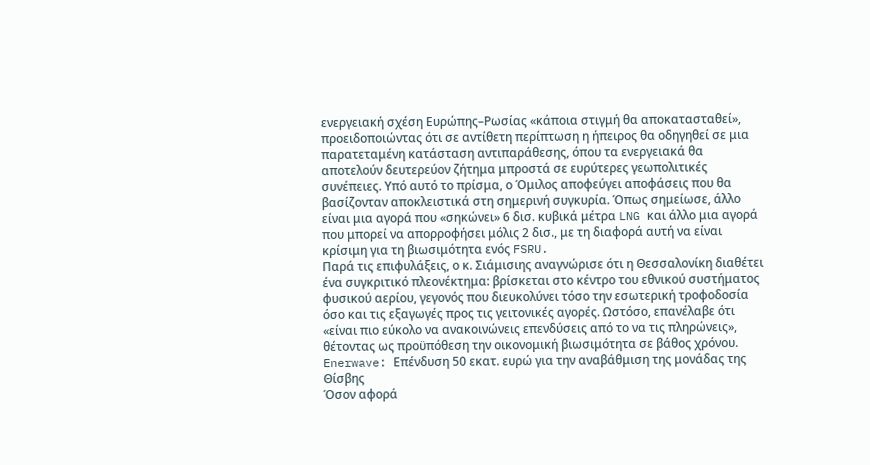ενεργειακή σχέση Ευρώπης–Ρωσίας «κάποια στιγμή θα αποκατασταθεί», προειδοποιώντας ότι σε αντίθετη περίπτωση η ήπειρος θα οδηγηθεί σε μια παρατεταμένη κατάσταση αντιπαράθεσης, όπου τα ενεργειακά θα αποτελούν δευτερεύον ζήτημα μπροστά σε ευρύτερες γεωπολιτικές συνέπειες. Υπό αυτό το πρίσμα, ο Όμιλος αποφεύγει αποφάσεις που θα βασίζονταν αποκλειστικά στη σημερινή συγκυρία. Όπως σημείωσε, άλλο είναι μια αγορά που «σηκώνει» 6 δισ. κυβικά μέτρα LNG και άλλο μια αγορά που μπορεί να απορροφήσει μόλις 2 δισ., με τη διαφορά αυτή να είναι κρίσιμη για τη βιωσιμότητα ενός FSRU.
Παρά τις επιφυλάξεις, ο κ. Σιάμισιης αναγνώρισε ότι η Θεσσαλονίκη διαθέτει ένα συγκριτικό πλεονέκτημα: βρίσκεται στο κέντρο του εθνικού συστήματος φυσικού αερίου, γεγονός που διευκολύνει τόσο την εσωτερική τροφοδοσία όσο και τις εξαγωγές προς τις γειτονικές αγορές. Ωστόσο, επανέλαβε ότι «είναι πιο εύκολο να ανακοινώνεις επενδύσεις από το να τις πληρώνεις», θέτοντας ως προϋπόθεση την οικονομική βιωσιμότητα σε βάθος χρόνου.
Enerwave: Επένδυση 50 εκατ. ευρώ για την αναβάθμιση της μονάδας της Θίσβης
Όσον αφορά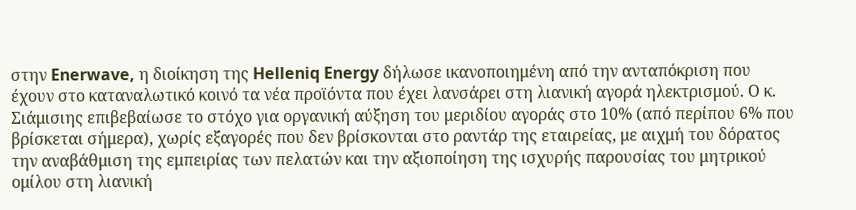στην Enerwave, η διοίκηση της Helleniq Energy δήλωσε ικανοποιημένη από την ανταπόκριση που έχουν στο καταναλωτικό κοινό τα νέα προϊόντα που έχει λανσάρει στη λιανική αγορά ηλεκτρισμού. Ο κ. Σιάμισιης επιβεβαίωσε το στόχο για οργανική αύξηση του μεριδίου αγοράς στο 10% (από περίπου 6% που βρίσκεται σήμερα), χωρίς εξαγορές που δεν βρίσκονται στο ραντάρ της εταιρείας, με αιχμή του δόρατος την αναβάθμιση της εμπειρίας των πελατών και την αξιοποίηση της ισχυρής παρουσίας του μητρικού ομίλου στη λιανική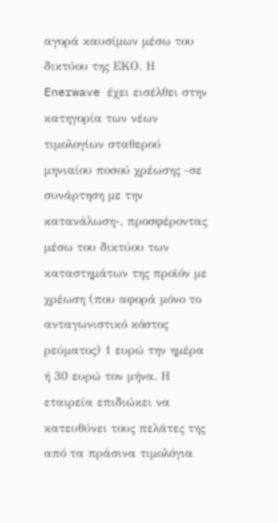αγορά καυσίμων μέσω του δικτύου της ΕΚΟ. Η Enerwave έχει εισέλθει στην κατηγορία των νέων τιμολογίων σταθερού μηνιαίου ποσού χρέωσης -σε συνάρτηση με την κατανάλωση-, προσφέροντας μέσω του δικτύου των καταστημάτων της προϊόν με χρέωση (που αφορά μόνο το ανταγωνιστικό κόστος ρεύματος) 1 ευρώ την ημέρα ή 30 ευρώ τον μήνα. Η εταιρεία επιδιώκει να κατευθύνει τους πελάτες της από τα πράσινα τιμολόγια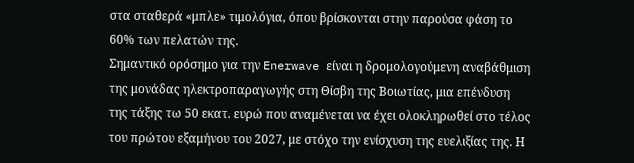στα σταθερά «μπλε» τιμολόγια, όπου βρίσκονται στην παρούσα φάση το 60% των πελατών της.
Σημαντικό ορόσημο για την Enerwave είναι η δρομολογούμενη αναβάθμιση της μονάδας ηλεκτροπαραγωγής στη Θίσβη της Βοιωτίας, μια επένδυση της τάξης τω 50 εκατ. ευρώ που αναμένεται να έχει ολοκληρωθεί στο τέλος του πρώτου εξαμήνου του 2027, με στόχο την ενίσχυση της ευελιξίας της. Η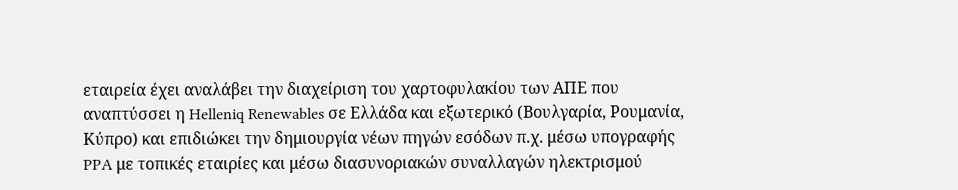εταιρεία έχει αναλάβει την διαχείριση του χαρτοφυλακίου των ΑΠΕ που αναπτύσσει η Helleniq Renewables σε Ελλάδα και εξωτερικό (Βουλγαρία, Ρουμανία, Κύπρο) και επιδιώκει την δημιουργία νέων πηγών εσόδων π.χ. μέσω υπογραφής PPA με τοπικές εταιρίες και μέσω διασυνοριακών συναλλαγών ηλεκτρισμού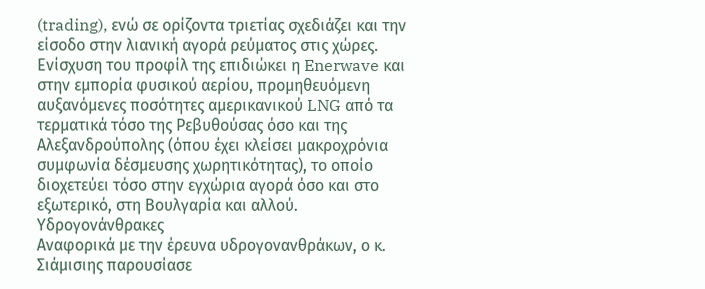(trading), ενώ σε ορίζοντα τριετίας σχεδιάζει και την είσοδο στην λιανική αγορά ρεύματος στις χώρες. Ενίσχυση του προφίλ της επιδιώκει η Enerwave και στην εμπορία φυσικού αερίου, προμηθευόμενη αυξανόμενες ποσότητες αμερικανικού LNG από τα τερματικά τόσο της Ρεβυθούσας όσο και της Αλεξανδρούπολης (όπου έχει κλείσει μακροχρόνια συμφωνία δέσμευσης χωρητικότητας), το οποίο διοχετεύει τόσο στην εγχώρια αγορά όσο και στο εξωτερικό, στη Βουλγαρία και αλλού.
Υδρογονάνθρακες
Αναφορικά με την έρευνα υδρογονανθράκων, ο κ. Σιάμισιης παρουσίασε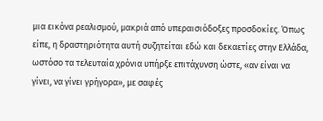μια εικόνα ρεαλισμού, μακριά από υπεραισιόδοξες προσδοκίες. Όπως είπε, η δραστηριότητα αυτή συζητείται εδώ και δεκαετίες στην Ελλάδα, ωστόσο τα τελευταία χρόνια υπήρξε επιτάχυνση ώστε, «αν είναι να γίνει, να γίνει γρήγορα», με σαφές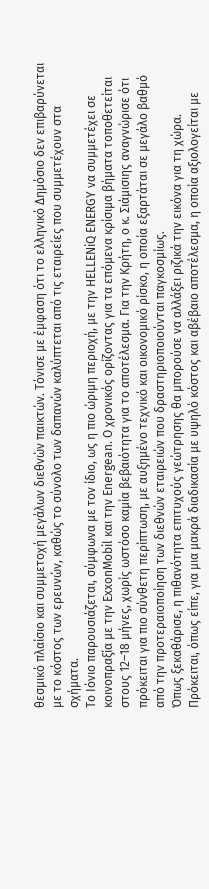θεσμικό πλαίσιο και συμμετοχή μεγάλων διεθνών παικτών. Τόνισε με έμφαση ότι το ελληνικό Δημόσιο δεν επιβαρύνεται με το κόστος των ερευνών, καθώς το σύνολο των δαπανών καλύπτεται από τις εταιρείες που συμμετέχουν στα σχήματα.
Το Ιόνιο παρουσιάζεται, σύμφωνα με τον ίδιο, ως η πιο ώριμη περιοχή, με την HELLENiQ ENERGY να συμμετέχει σε κοινοπραξία με την ExxonMobil και την Energean. Ο χρονικός ορίζοντας για τα επόμενα κρίσιμα βήματα τοποθετείται στους 12–18 μήνες, χωρίς ωστόσο καμία βεβαιότητα για το αποτέλεσμα. Για την Κρήτη, ο κ. Σιάμισιης αναγνώρισε ότι πρόκειται για πιο σύνθετη περίπτωση, με αυξημένο τεχνικό και οικονομικό ρίσκο, η οποία εξαρτάται σε μεγάλο βαθμό από την προτεραιοποίηση των διεθνών εταιρειών που δραστηριοποιούνται παγκοσμίως.
Όπως ξεκαθάρισε, η πιθανότητα επιτυχούς γεώτρησης θα μπορούσε να αλλάξει ριζικά την εικόνα για τη χώρα. Πρόκειται, όπως είπε, για μια μακρά διαδικασία με υψηλό κόστος και αβέβαιο αποτέλεσμα, η οποία αξιολογείται με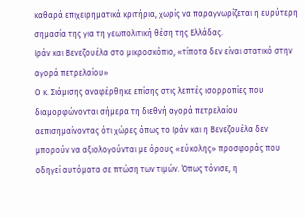καθαρά επιχειρηματικά κριτήρια, χωρίς να παραγνωρίζεται η ευρύτερη σημασία της για τη γεωπολιτική θέση της Ελλάδας.
Ιράν και Βενεζουέλα στο μικροσκόπιο, «τίποτα δεν είναι στατικό στην αγορά πετρελαίου»
Ο κ. Σιάμισης αναφέρθηκε επίσης στις λεπτές ισορροπίες που διαμορφώνονται σήμερα τη διεθνή αγορά πετρελαίου αεπισημαίνοντας ότι χώρες όπως το Ιράν και η Βενεζουέλα δεν μπορούν να αξιολογούνται με όρους «εύκολης» προσφοράς που οδηγεί αυτόματα σε πτώση των τιμών. Όπως τόνισε, η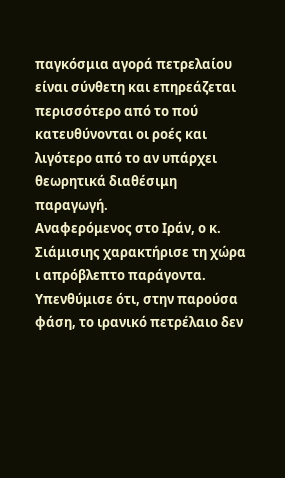παγκόσμια αγορά πετρελαίου είναι σύνθετη και επηρεάζεται περισσότερο από το πού κατευθύνονται οι ροές και λιγότερο από το αν υπάρχει θεωρητικά διαθέσιμη παραγωγή.
Αναφερόμενος στο Ιράν, ο κ. Σιάμισιης χαρακτήρισε τη χώρα ι απρόβλεπτο παράγοντα. Υπενθύμισε ότι, στην παρούσα φάση, το ιρανικό πετρέλαιο δεν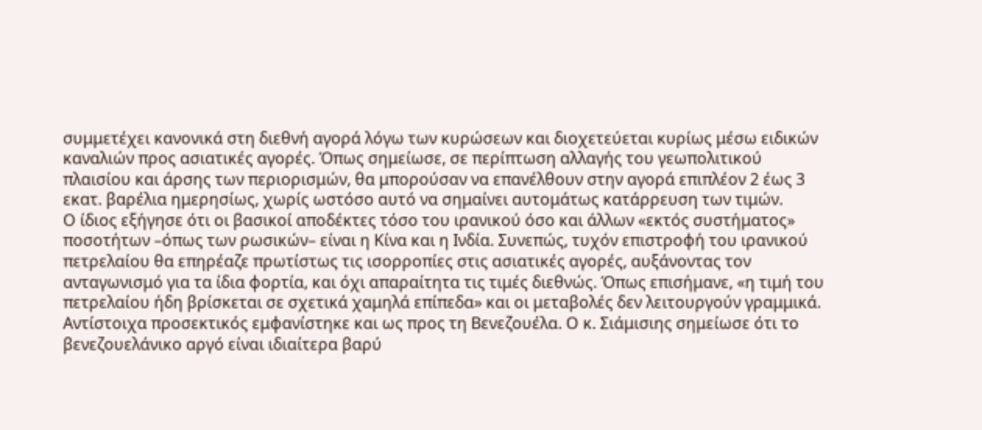συμμετέχει κανονικά στη διεθνή αγορά λόγω των κυρώσεων και διοχετεύεται κυρίως μέσω ειδικών καναλιών προς ασιατικές αγορές. Όπως σημείωσε, σε περίπτωση αλλαγής του γεωπολιτικού πλαισίου και άρσης των περιορισμών, θα μπορούσαν να επανέλθουν στην αγορά επιπλέον 2 έως 3 εκατ. βαρέλια ημερησίως, χωρίς ωστόσο αυτό να σημαίνει αυτομάτως κατάρρευση των τιμών.
Ο ίδιος εξήγησε ότι οι βασικοί αποδέκτες τόσο του ιρανικού όσο και άλλων «εκτός συστήματος» ποσοτήτων –όπως των ρωσικών– είναι η Κίνα και η Ινδία. Συνεπώς, τυχόν επιστροφή του ιρανικού πετρελαίου θα επηρέαζε πρωτίστως τις ισορροπίες στις ασιατικές αγορές, αυξάνοντας τον ανταγωνισμό για τα ίδια φορτία, και όχι απαραίτητα τις τιμές διεθνώς. Όπως επισήμανε, «η τιμή του πετρελαίου ήδη βρίσκεται σε σχετικά χαμηλά επίπεδα» και οι μεταβολές δεν λειτουργούν γραμμικά.
Αντίστοιχα προσεκτικός εμφανίστηκε και ως προς τη Βενεζουέλα. Ο κ. Σιάμισιης σημείωσε ότι το βενεζουελάνικο αργό είναι ιδιαίτερα βαρύ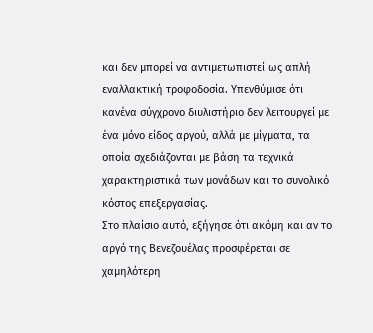και δεν μπορεί να αντιμετωπιστεί ως απλή εναλλακτική τροφοδοσία. Υπενθύμισε ότι κανένα σύγχρονο διυλιστήριο δεν λειτουργεί με ένα μόνο είδος αργού, αλλά με μίγματα, τα οποία σχεδιάζονται με βάση τα τεχνικά χαρακτηριστικά των μονάδων και το συνολικό κόστος επεξεργασίας.
Στο πλαίσιο αυτό, εξήγησε ότι ακόμη και αν το αργό της Βενεζουέλας προσφέρεται σε χαμηλότερη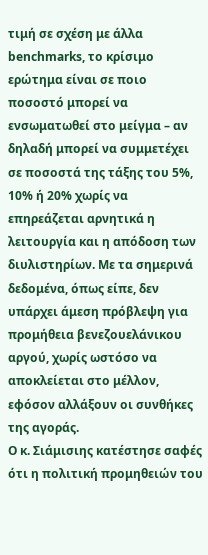τιμή σε σχέση με άλλα benchmarks, το κρίσιμο ερώτημα είναι σε ποιο ποσοστό μπορεί να ενσωματωθεί στο μείγμα – αν δηλαδή μπορεί να συμμετέχει σε ποσοστά της τάξης του 5%, 10% ή 20% χωρίς να επηρεάζεται αρνητικά η λειτουργία και η απόδοση των διυλιστηρίων. Με τα σημερινά δεδομένα, όπως είπε, δεν υπάρχει άμεση πρόβλεψη για προμήθεια βενεζουελάνικου αργού, χωρίς ωστόσο να αποκλείεται στο μέλλον, εφόσον αλλάξουν οι συνθήκες της αγοράς.
Ο κ. Σιάμισιης κατέστησε σαφές ότι η πολιτική προμηθειών του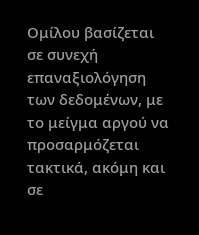Ομίλου βασίζεται σε συνεχή επαναξιολόγηση των δεδομένων, με το μείγμα αργού να προσαρμόζεται τακτικά, ακόμη και σε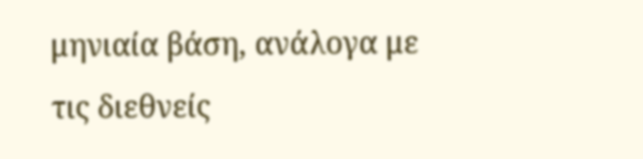μηνιαία βάση, ανάλογα με τις διεθνείς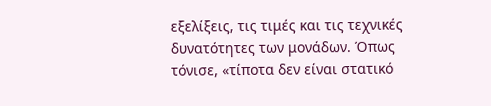εξελίξεις, τις τιμές και τις τεχνικές δυνατότητες των μονάδων. Όπως τόνισε, «τίποτα δεν είναι στατικό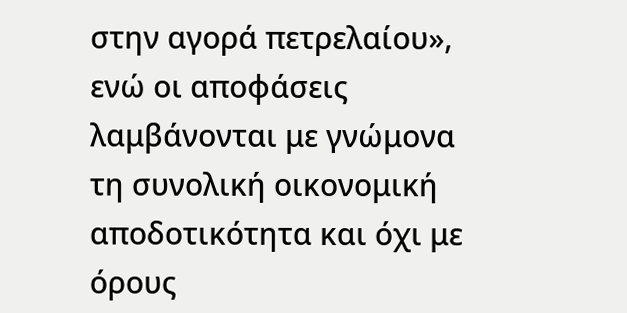στην αγορά πετρελαίου», ενώ οι αποφάσεις λαμβάνονται με γνώμονα τη συνολική οικονομική αποδοτικότητα και όχι με όρους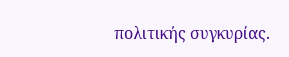πολιτικής συγκυρίας.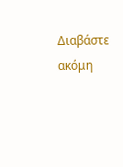Διαβάστε ακόμη